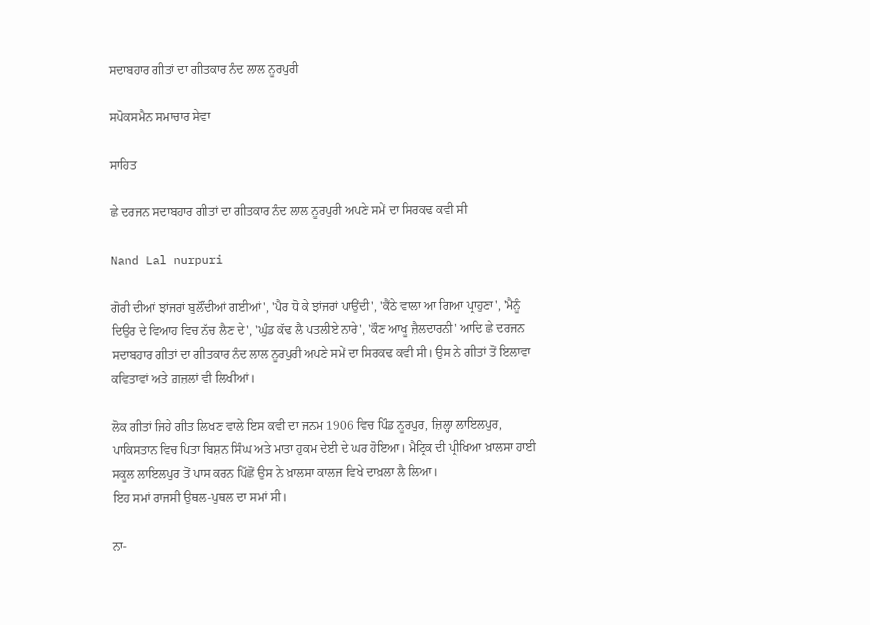ਸਦਾਬਹਾਰ ਗੀਤਾਂ ਦਾ ਗੀਤਕਾਰ ਨੰਦ ਲਾਲ ਨੂਰਪੁਰੀ

ਸਪੋਕਸਮੈਨ ਸਮਾਚਾਰ ਸੇਵਾ

ਸਾਹਿਤ

ਛੇ ਦਰਜਨ ਸਦਾਬਹਾਰ ਗੀਤਾਂ ਦਾ ਗੀਤਕਾਰ ਨੰਦ ਲਾਲ ਨੂਰਪੁਰੀ ਅਪਣੇ ਸਮੇਂ ਦਾ ਸਿਰਕਢ ਕਵੀ ਸੀ

Nand Lal nurpuri

ਗੋਰੀ ਦੀਆਂ ਝਾਂਜਰਾਂ ਬੁਲੌਂਦੀਆਂ ਗਈਆਂ', 'ਪੈਰ ਧੋ ਕੇ ਝਾਂਜਰਾਂ ਪਾਉਂਦੀ', 'ਕੈਂਠੇ ਵਾਲਾ ਆ ਗਿਆ ਪ੍ਰਾਹੁਣਾ', 'ਮੈਨੂੰ ਦਿਉਰ ਦੇ ਵਿਆਹ ਵਿਚ ਨੱਚ ਲੈਣ ਦੇ', 'ਘੁੰਡ ਕੱਢ ਲੈ ਪਤਲੀਏ ਨਾਰੇ', 'ਕੌਣ ਆਖੂ ਜ਼ੈਲਦਾਰਨੀ' ਆਦਿ ਛੇ ਦਰਜਨ ਸਦਾਬਹਾਰ ਗੀਤਾਂ ਦਾ ਗੀਤਕਾਰ ਨੰਦ ਲਾਲ ਨੂਰਪੁਰੀ ਅਪਣੇ ਸਮੇਂ ਦਾ ਸਿਰਕਢ ਕਵੀ ਸੀ। ਉਸ ਨੇ ਗੀਤਾਂ ਤੋਂ ਇਲਾਵਾ ਕਵਿਤਾਵਾਂ ਅਤੇ ਗ਼ਜ਼ਲਾਂ ਵੀ ਲਿਖੀਆਂ।

ਲੋਕ ਗੀਤਾਂ ਜਿਹੇ ਗੀਤ ਲਿਖਣ ਵਾਲੇ ਇਸ ਕਵੀ ਦਾ ਜਨਮ 1906 ਵਿਚ ਪਿੰਡ ਨੂਰਪੁਰ, ਜ਼ਿਲ੍ਹਾ ਲਾਇਲਪੁਰ, ਪਾਕਿਸਤਾਨ ਵਿਚ ਪਿਤਾ ਬਿਸ਼ਨ ਸਿੰਘ ਅਤੇ ਮਾਤਾ ਹੁਕਮ ਦੇਈ ਦੇ ਘਰ ਹੋਇਆ। ਮੈਟ੍ਰਿਕ ਦੀ ਪ੍ਰੀਖਿਆ ਖ਼ਾਲਸਾ ਹਾਈ ਸਕੂਲ ਲਾਇਲਪੁਰ ਤੋਂ ਪਾਸ ਕਰਨ ਪਿੱਛੋਂ ਉਸ ਨੇ ਖ਼ਾਲਸਾ ਕਾਲਜ ਵਿਖੇ ਦਾਖ਼ਲਾ ਲੈ ਲਿਆ।
ਇਹ ਸਮਾਂ ਰਾਜਸੀ ਉਥਲ-ਪੁਥਲ ਦਾ ਸਮਾਂ ਸੀ।

ਨਾ-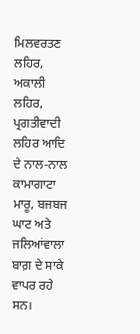ਮਿਲਵਰਤਣ ਲਹਿਰ, ਅਕਾਲੀ ਲਹਿਰ, ਪ੍ਰਗਤੀਵਾਦੀ ਲਹਿਰ ਆਦਿ ਦੇ ਨਾਲ-ਨਾਲ ਕਾਮਾਗਾਟਾ ਮਾਰੂ, ਬਜਬਜ ਘਾਟ ਅਤੇ ਜਲਿਆਂਵਾਲਾ ਬਾਗ਼ ਦੇ ਸਾਕੇ ਵਾਪਰ ਰਹੇ ਸਨ।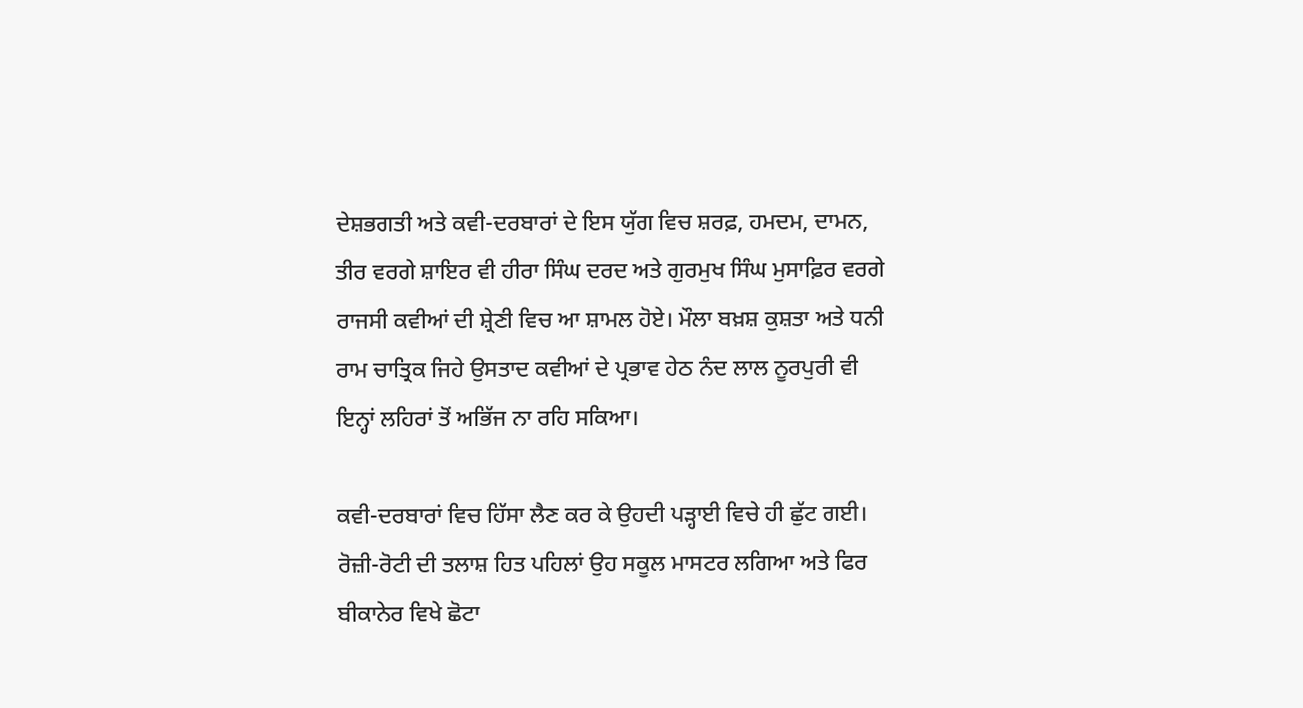ਦੇਸ਼ਭਗਤੀ ਅਤੇ ਕਵੀ-ਦਰਬਾਰਾਂ ਦੇ ਇਸ ਯੁੱਗ ਵਿਚ ਸ਼ਰਫ਼, ਹਮਦਮ, ਦਾਮਨ, ਤੀਰ ਵਰਗੇ ਸ਼ਾਇਰ ਵੀ ਹੀਰਾ ਸਿੰਘ ਦਰਦ ਅਤੇ ਗੁਰਮੁਖ ਸਿੰਘ ਮੁਸਾਫ਼ਿਰ ਵਰਗੇ ਰਾਜਸੀ ਕਵੀਆਂ ਦੀ ਸ਼੍ਰੇਣੀ ਵਿਚ ਆ ਸ਼ਾਮਲ ਹੋਏ। ਮੌਲਾ ਬਖ਼ਸ਼ ਕੁਸ਼ਤਾ ਅਤੇ ਧਨੀ ਰਾਮ ਚਾਤ੍ਰਿਕ ਜਿਹੇ ਉਸਤਾਦ ਕਵੀਆਂ ਦੇ ਪ੍ਰਭਾਵ ਹੇਠ ਨੰਦ ਲਾਲ ਨੂਰਪੁਰੀ ਵੀ ਇਨ੍ਹਾਂ ਲਹਿਰਾਂ ਤੋਂ ਅਭਿੱਜ ਨਾ ਰਹਿ ਸਕਿਆ।

ਕਵੀ-ਦਰਬਾਰਾਂ ਵਿਚ ਹਿੱਸਾ ਲੈਣ ਕਰ ਕੇ ਉਹਦੀ ਪੜ੍ਹਾਈ ਵਿਚੇ ਹੀ ਛੁੱਟ ਗਈ। ਰੋਜ਼ੀ-ਰੋਟੀ ਦੀ ਤਲਾਸ਼ ਹਿਤ ਪਹਿਲਾਂ ਉਹ ਸਕੂਲ ਮਾਸਟਰ ਲਗਿਆ ਅਤੇ ਫਿਰ ਬੀਕਾਨੇਰ ਵਿਖੇ ਛੋਟਾ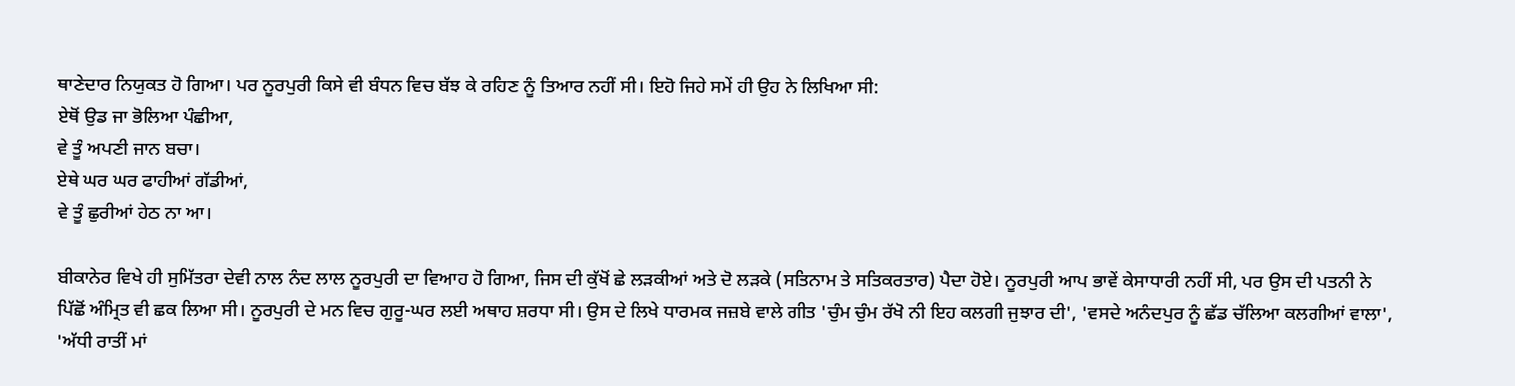ਥਾਣੇਦਾਰ ਨਿਯੁਕਤ ਹੋ ਗਿਆ। ਪਰ ਨੂਰਪੁਰੀ ਕਿਸੇ ਵੀ ਬੰਧਨ ਵਿਚ ਬੱਝ ਕੇ ਰਹਿਣ ਨੂੰ ਤਿਆਰ ਨਹੀਂ ਸੀ। ਇਹੋ ਜਿਹੇ ਸਮੇਂ ਹੀ ਉਹ ਨੇ ਲਿਖਿਆ ਸੀ:
ਏਥੋਂ ਉਡ ਜਾ ਭੋਲਿਆ ਪੰਛੀਆ,
ਵੇ ਤੂੰ ਅਪਣੀ ਜਾਨ ਬਚਾ।
ਏਥੇ ਘਰ ਘਰ ਫਾਹੀਆਂ ਗੱਡੀਆਂ,
ਵੇ ਤੂੰ ਛੁਰੀਆਂ ਹੇਠ ਨਾ ਆ।

ਬੀਕਾਨੇਰ ਵਿਖੇ ਹੀ ਸੁਮਿੱਤਰਾ ਦੇਵੀ ਨਾਲ ਨੰਦ ਲਾਲ ਨੂਰਪੁਰੀ ਦਾ ਵਿਆਹ ਹੋ ਗਿਆ, ਜਿਸ ਦੀ ਕੁੱਖੋਂ ਛੇ ਲੜਕੀਆਂ ਅਤੇ ਦੋ ਲੜਕੇ (ਸਤਿਨਾਮ ਤੇ ਸਤਿਕਰਤਾਰ) ਪੈਦਾ ਹੋਏ। ਨੂਰਪੁਰੀ ਆਪ ਭਾਵੇਂ ਕੇਸਾਧਾਰੀ ਨਹੀਂ ਸੀ, ਪਰ ਉਸ ਦੀ ਪਤਨੀ ਨੇ ਪਿੱਛੋਂ ਅੰਮ੍ਰਿਤ ਵੀ ਛਕ ਲਿਆ ਸੀ। ਨੂਰਪੁਰੀ ਦੇ ਮਨ ਵਿਚ ਗੁਰੂ-ਘਰ ਲਈ ਅਥਾਹ ਸ਼ਰਧਾ ਸੀ। ਉਸ ਦੇ ਲਿਖੇ ਧਾਰਮਕ ਜਜ਼ਬੇ ਵਾਲੇ ਗੀਤ 'ਚੁੰਮ ਚੁੰਮ ਰੱਖੋ ਨੀ ਇਹ ਕਲਗੀ ਜੁਝਾਰ ਦੀ', 'ਵਸਦੇ ਅਨੰਦਪੁਰ ਨੂੰ ਛੱਡ ਚੱਲਿਆ ਕਲਗੀਆਂ ਵਾਲਾ', 'ਅੱਧੀ ਰਾਤੀਂ ਮਾਂ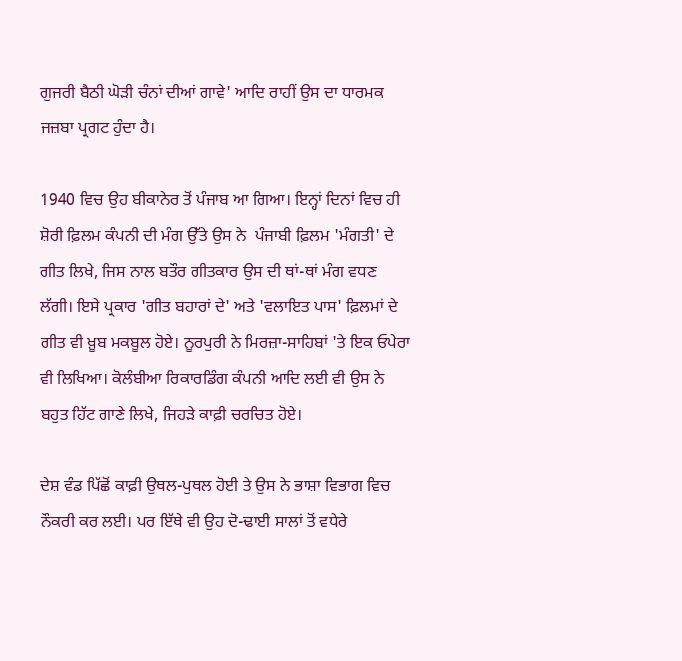ਗੁਜਰੀ ਬੈਠੀ ਘੋੜੀ ਚੰਨਾਂ ਦੀਆਂ ਗਾਵੇ' ਆਦਿ ਰਾਹੀਂ ਉਸ ਦਾ ਧਾਰਮਕ ਜਜ਼ਬਾ ਪ੍ਰਗਟ ਹੁੰਦਾ ਹੈ।

1940 ਵਿਚ ਉਹ ਬੀਕਾਨੇਰ ਤੋਂ ਪੰਜਾਬ ਆ ਗਿਆ। ਇਨ੍ਹਾਂ ਦਿਨਾਂ ਵਿਚ ਹੀ ਸ਼ੋਰੀ ਫ਼ਿਲਮ ਕੰਪਨੀ ਦੀ ਮੰਗ ਉੱਤੇ ਉਸ ਨੇ  ਪੰਜਾਬੀ ਫ਼ਿਲਮ 'ਮੰਗਤੀ' ਦੇ ਗੀਤ ਲਿਖੇ, ਜਿਸ ਨਾਲ ਬਤੌਰ ਗੀਤਕਾਰ ਉਸ ਦੀ ਥਾਂ-ਥਾਂ ਮੰਗ ਵਧਣ ਲੱਗੀ। ਇਸੇ ਪ੍ਰਕਾਰ 'ਗੀਤ ਬਹਾਰਾਂ ਦੇ' ਅਤੇ 'ਵਲਾਇਤ ਪਾਸ' ਫ਼ਿਲਮਾਂ ਦੇ ਗੀਤ ਵੀ ਖ਼ੂਬ ਮਕਬੂਲ ਹੋਏ। ਨੂਰਪੁਰੀ ਨੇ ਮਿਰਜ਼ਾ-ਸਾਹਿਬਾਂ 'ਤੇ ਇਕ ਓਪੇਰਾ ਵੀ ਲਿਖਿਆ। ਕੋਲੰਬੀਆ ਰਿਕਾਰਡਿੰਗ ਕੰਪਨੀ ਆਦਿ ਲਈ ਵੀ ਉਸ ਨੇ ਬਹੁਤ ਹਿੱਟ ਗਾਣੇ ਲਿਖੇ, ਜਿਹੜੇ ਕਾਫ਼ੀ ਚਰਚਿਤ ਹੋਏ।

ਦੇਸ਼ ਵੰਡ ਪਿੱਛੋਂ ਕਾਫ਼ੀ ਉਥਲ-ਪੁਥਲ ਹੋਈ ਤੇ ਉਸ ਨੇ ਭਾਸ਼ਾ ਵਿਭਾਗ ਵਿਚ ਨੌਕਰੀ ਕਰ ਲਈ। ਪਰ ਇੱਥੇ ਵੀ ਉਹ ਦੋ-ਢਾਈ ਸਾਲਾਂ ਤੋਂ ਵਧੇਰੇ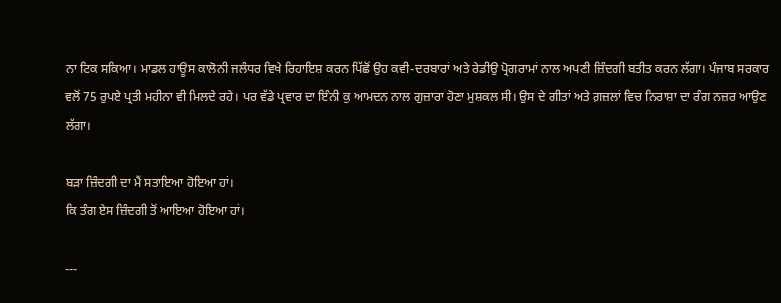ਨਾ ਟਿਕ ਸਕਿਆ। ਮਾਡਲ ਹਾਊਸ ਕਾਲੋਨੀ ਜਲੰਧਰ ਵਿਖੇ ਰਿਹਾਇਸ਼ ਕਰਨ ਪਿੱਛੋਂ ਉਹ ਕਵੀ-ਦਰਬਾਰਾਂ ਅਤੇ ਰੇਡੀਉ ਪ੍ਰੋਗਰਾਮਾਂ ਨਾਲ ਅਪਣੀ ਜ਼ਿੰਦਗੀ ਬਤੀਤ ਕਰਨ ਲੱਗਾ। ਪੰਜਾਬ ਸਰਕਾਰ ਵਲੋਂ 75 ਰੁਪਏ ਪ੍ਰਤੀ ਮਹੀਨਾ ਵੀ ਮਿਲਦੇ ਰਹੇ। ਪਰ ਵੱਡੇ ਪ੍ਰਵਾਰ ਦਾ ਇੰਨੀ ਕੁ ਆਮਦਨ ਨਾਲ ਗੁਜ਼ਾਰਾ ਹੋਣਾ ਮੁਸ਼ਕਲ ਸੀ। ਉਸ ਦੇ ਗੀਤਾਂ ਅਤੇ ਗ਼ਜ਼ਲਾਂ ਵਿਚ ਨਿਰਾਸ਼ਾ ਦਾ ਰੰਗ ਨਜ਼ਰ ਆਉਣ ਲੱਗਾ।

ਬੜਾ ਜ਼ਿੰਦਗੀ ਦਾ ਮੈਂ ਸਤਾਇਆ ਹੋਇਆ ਹਾਂ।
ਕਿ ਤੰਗ ਏਸ ਜ਼ਿੰਦਗੀ ਤੋਂ ਆਇਆ ਹੋਇਆ ਹਾਂ।

---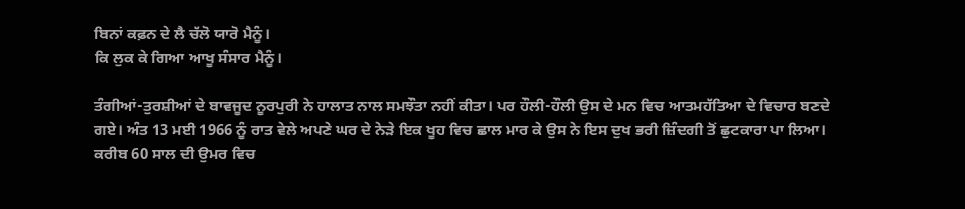ਬਿਨਾਂ ਕਫ਼ਨ ਦੇ ਲੈ ਚੱਲੋ ਯਾਰੋ ਮੈਨੂੰ।
ਕਿ ਲੁਕ ਕੇ ਗਿਆ ਆਖੂ ਸੰਸਾਰ ਮੈਨੂੰ।

ਤੰਗੀਆਂ-ਤੁਰਸ਼ੀਆਂ ਦੇ ਬਾਵਜੂਦ ਨੂਰਪੁਰੀ ਨੇ ਹਾਲਾਤ ਨਾਲ ਸਮਝੌਤਾ ਨਹੀਂ ਕੀਤਾ। ਪਰ ਹੌਲੀ-ਹੌਲੀ ਉਸ ਦੇ ਮਨ ਵਿਚ ਆਤਮਹੱਤਿਆ ਦੇ ਵਿਚਾਰ ਬਣਦੇ ਗਏ। ਅੰਤ 13 ਮਈ 1966 ਨੂੰ ਰਾਤ ਵੇਲੇ ਅਪਣੇ ਘਰ ਦੇ ਨੇੜੇ ਇਕ ਖੂਹ ਵਿਚ ਛਾਲ ਮਾਰ ਕੇ ਉਸ ਨੇ ਇਸ ਦੁਖ ਭਰੀ ਜ਼ਿੰਦਗੀ ਤੋਂ ਛੁਟਕਾਰਾ ਪਾ ਲਿਆ। ਕਰੀਬ 60 ਸਾਲ ਦੀ ਉਮਰ ਵਿਚ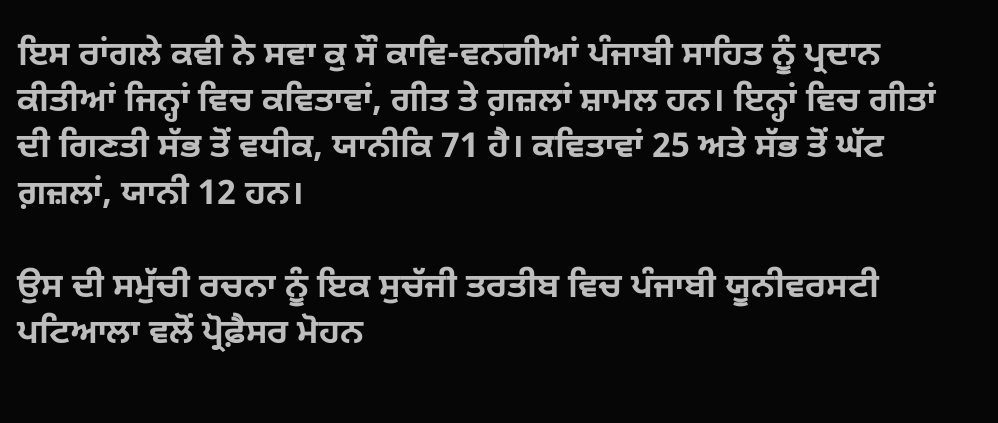ਇਸ ਰਾਂਗਲੇ ਕਵੀ ਨੇ ਸਵਾ ਕੁ ਸੌ ਕਾਵਿ-ਵਨਗੀਆਂ ਪੰਜਾਬੀ ਸਾਹਿਤ ਨੂੰ ਪ੍ਰਦਾਨ ਕੀਤੀਆਂ ਜਿਨ੍ਹਾਂ ਵਿਚ ਕਵਿਤਾਵਾਂ, ਗੀਤ ਤੇ ਗ਼ਜ਼ਲਾਂ ਸ਼ਾਮਲ ਹਨ। ਇਨ੍ਹਾਂ ਵਿਚ ਗੀਤਾਂ ਦੀ ਗਿਣਤੀ ਸੱਭ ਤੋਂ ਵਧੀਕ, ਯਾਨੀਕਿ 71 ਹੈ। ਕਵਿਤਾਵਾਂ 25 ਅਤੇ ਸੱਭ ਤੋਂ ਘੱਟ ਗ਼ਜ਼ਲਾਂ, ਯਾਨੀ 12 ਹਨ।

ਉਸ ਦੀ ਸਮੁੱਚੀ ਰਚਨਾ ਨੂੰ ਇਕ ਸੁਚੱਜੀ ਤਰਤੀਬ ਵਿਚ ਪੰਜਾਬੀ ਯੂਨੀਵਰਸਟੀ ਪਟਿਆਲਾ ਵਲੋਂ ਪ੍ਰੋਫ਼ੈਸਰ ਮੋਹਨ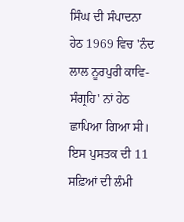ਸਿੰਘ ਦੀ ਸੰਪਾਦਨਾ ਹੇਠ 1969 ਵਿਚ 'ਨੰਦ ਲਾਲ ਨੂਰਪੁਰੀ ਕਾਵਿ-ਸੰਗ੍ਰਹਿ' ਨਾਂ ਹੇਠ ਛਾਪਿਆ ਗਿਆ ਸੀ। ਇਸ ਪੁਸਤਕ ਦੀ 11 ਸਫ਼ਿਆਂ ਦੀ ਲੰਮੀ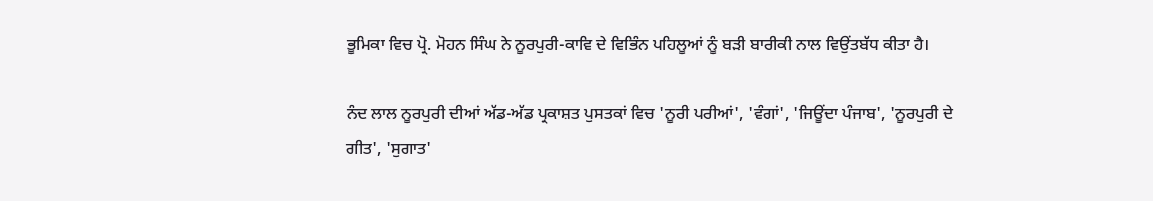ਭੂਮਿਕਾ ਵਿਚ ਪ੍ਰੋ. ਮੋਹਨ ਸਿੰਘ ਨੇ ਨੂਰਪੁਰੀ-ਕਾਵਿ ਦੇ ਵਿਭਿੰਨ ਪਹਿਲੂਆਂ ਨੂੰ ਬੜੀ ਬਾਰੀਕੀ ਨਾਲ ਵਿਉਂਤਬੱਧ ਕੀਤਾ ਹੈ।

ਨੰਦ ਲਾਲ ਨੂਰਪੁਰੀ ਦੀਆਂ ਅੱਡ-ਅੱਡ ਪ੍ਰਕਾਸ਼ਤ ਪੁਸਤਕਾਂ ਵਿਚ 'ਨੂਰੀ ਪਰੀਆਂ', 'ਵੰਗਾਂ', 'ਜਿਊਂਦਾ ਪੰਜਾਬ', 'ਨੂਰਪੁਰੀ ਦੇ ਗੀਤ', 'ਸੁਗਾਤ'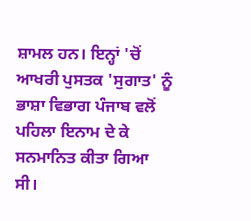ਸ਼ਾਮਲ ਹਨ। ਇਨ੍ਹਾਂ 'ਚੋਂ ਆਖਰੀ ਪੁਸਤਕ 'ਸੁਗਾਤ' ਨੂੰ ਭਾਸ਼ਾ ਵਿਭਾਗ ਪੰਜਾਬ ਵਲੋਂ ਪਹਿਲਾ ਇਨਾਮ ਦੇ ਕੇ ਸਨਮਾਨਿਤ ਕੀਤਾ ਗਿਆ ਸੀ।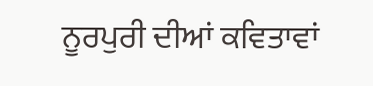ਨੂਰਪੁਰੀ ਦੀਆਂ ਕਵਿਤਾਵਾਂ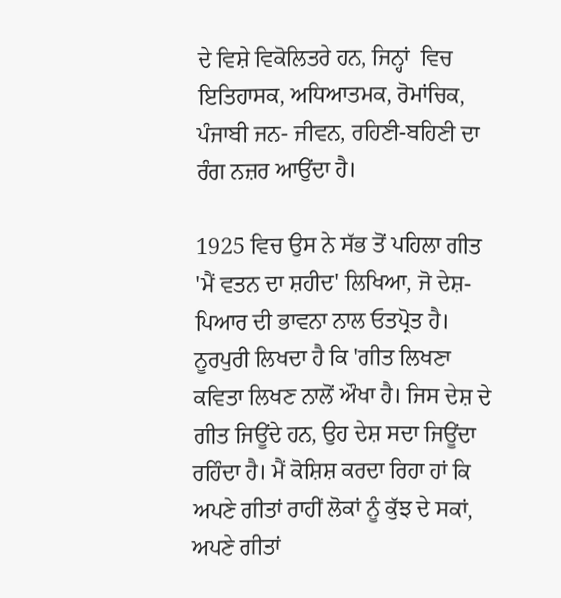ਦੇ ਵਿਸ਼ੇ ਵਿਕੋਲਿਤਰੇ ਹਨ, ਜਿਨ੍ਹਾਂ  ਵਿਚ ਇਤਿਹਾਸਕ, ਅਧਿਆਤਮਕ, ਰੋਮਾਂਚਿਕ, ਪੰਜਾਬੀ ਜਨ- ਜੀਵਨ, ਰਹਿਣੀ-ਬਹਿਣੀ ਦਾ ਰੰਗ ਨਜ਼ਰ ਆਉਂਦਾ ਹੈ।

1925 ਵਿਚ ਉਸ ਨੇ ਸੱਭ ਤੋਂ ਪਹਿਲਾ ਗੀਤ 'ਮੈਂ ਵਤਨ ਦਾ ਸ਼ਹੀਦ' ਲਿਖਿਆ, ਜੋ ਦੇਸ਼-ਪਿਆਰ ਦੀ ਭਾਵਨਾ ਨਾਲ ਓਤਪ੍ਰੋਤ ਹੈ। ਨੂਰਪੁਰੀ ਲਿਖਦਾ ਹੈ ਕਿ 'ਗੀਤ ਲਿਖਣਾ ਕਵਿਤਾ ਲਿਖਣ ਨਾਲੋਂ ਔਖਾ ਹੈ। ਜਿਸ ਦੇਸ਼ ਦੇ ਗੀਤ ਜਿਊਂਦੇ ਹਨ, ਉਹ ਦੇਸ਼ ਸਦਾ ਜਿਊਂਦਾ ਰਹਿੰਦਾ ਹੈ। ਮੈਂ ਕੋਸ਼ਿਸ਼ ਕਰਦਾ ਰਿਹਾ ਹਾਂ ਕਿ ਅਪਣੇ ਗੀਤਾਂ ਰਾਹੀਂ ਲੋਕਾਂ ਨੂੰ ਕੁੱਝ ਦੇ ਸਕਾਂ, ਅਪਣੇ ਗੀਤਾਂ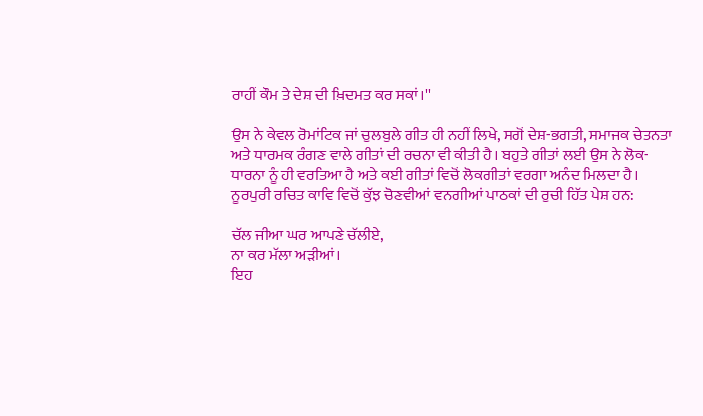ਰਾਹੀਂ ਕੌਮ ਤੇ ਦੇਸ਼ ਦੀ ਖ਼ਿਦਮਤ ਕਰ ਸਕਾਂ।''

ਉਸ ਨੇ ਕੇਵਲ ਰੋਮਾਂਟਿਕ ਜਾਂ ਚੁਲਬੁਲੇ ਗੀਤ ਹੀ ਨਹੀਂ ਲਿਖੇ, ਸਗੋਂ ਦੇਸ਼-ਭਗਤੀ, ਸਮਾਜਕ ਚੇਤਨਤਾ ਅਤੇ ਧਾਰਮਕ ਰੰਗਣ ਵਾਲੇ ਗੀਤਾਂ ਦੀ ਰਚਨਾ ਵੀ ਕੀਤੀ ਹੈ। ਬਹੁਤੇ ਗੀਤਾਂ ਲਈ ਉਸ ਨੇ ਲੋਕ-ਧਾਰਨਾ ਨੂੰ ਹੀ ਵਰਤਿਆ ਹੈ ਅਤੇ ਕਈ ਗੀਤਾਂ ਵਿਚੋਂ ਲੋਕਗੀਤਾਂ ਵਰਗਾ ਅਨੰਦ ਮਿਲਦਾ ਹੈ।
ਨੂਰਪੁਰੀ ਰਚਿਤ ਕਾਵਿ ਵਿਚੋਂ ਕੁੱਝ ਚੋਣਵੀਆਂ ਵਨਗੀਆਂ ਪਾਠਕਾਂ ਦੀ ਰੁਚੀ ਹਿੱਤ ਪੇਸ਼ ਹਨ:

ਚੱਲ ਜੀਆ ਘਰ ਆਪਣੇ ਚੱਲੀਏ,
ਨਾ ਕਰ ਮੱਲਾ ਅੜੀਆਂ।
ਇਹ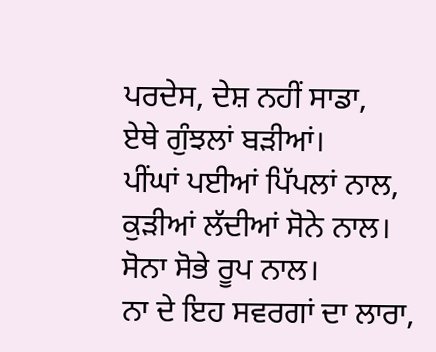ਪਰਦੇਸ, ਦੇਸ਼ ਨਹੀਂ ਸਾਡਾ,
ਏਥੇ ਗੁੰਝਲਾਂ ਬੜੀਆਂ।
ਪੀਂਘਾਂ ਪਈਆਂ ਪਿੱਪਲਾਂ ਨਾਲ,
ਕੁੜੀਆਂ ਲੱਦੀਆਂ ਸੋਨੇ ਨਾਲ।
ਸੋਨਾ ਸੋਭੇ ਰੂਪ ਨਾਲ।
ਨਾ ਦੇ ਇਹ ਸਵਰਗਾਂ ਦਾ ਲਾਰਾ,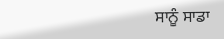ਸਾਨੂੰ ਸਾਡਾ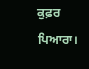ਕੁਫ਼ਰ ਪਿਆਰਾ।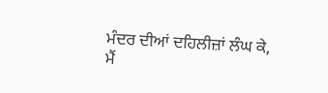ਮੰਦਰ ਦੀਆਂ ਦਹਿਲੀਜ਼ਾਂ ਲੰਘ ਕੇ,
ਮੈਂ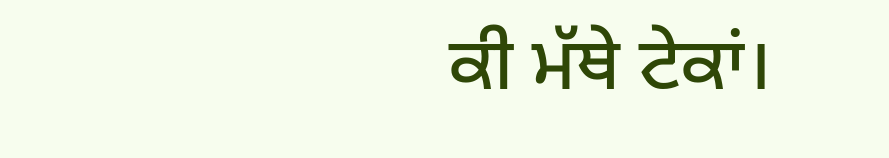ਕੀ ਮੱਥੇ ਟੇਕਾਂ।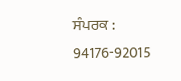ਸੰਪਰਕ : 94176-92015